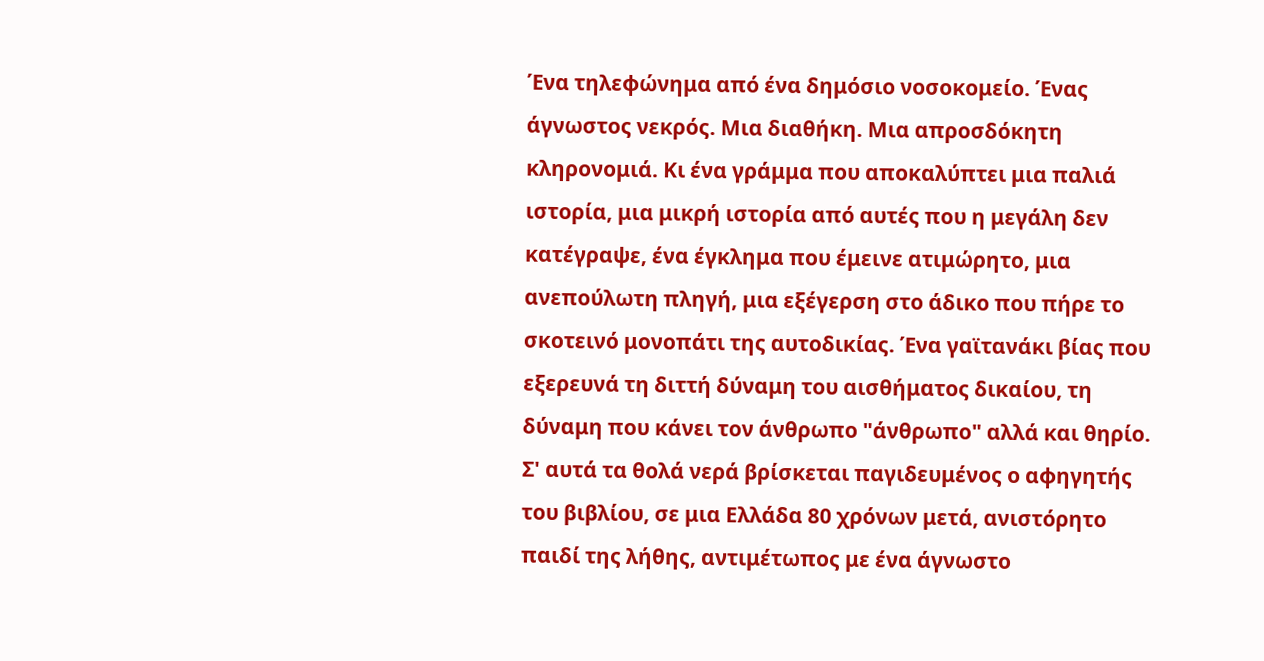Ένα τηλεφώνημα από ένα δημόσιο νοσοκομείο. Ένας άγνωστος νεκρός. Μια διαθήκη. Μια απροσδόκητη κληρονομιά. Κι ένα γράμμα που αποκαλύπτει μια παλιά ιστορία, μια μικρή ιστορία από αυτές που η μεγάλη δεν κατέγραψε, ένα έγκλημα που έμεινε ατιμώρητο, μια ανεπούλωτη πληγή, μια εξέγερση στο άδικο που πήρε το σκοτεινό μονοπάτι της αυτοδικίας. Ένα γαϊτανάκι βίας που εξερευνά τη διττή δύναμη του αισθήματος δικαίου, τη δύναμη που κάνει τον άνθρωπο "άνθρωπο" αλλά και θηρίο. Σ' αυτά τα θολά νερά βρίσκεται παγιδευμένος ο αφηγητής του βιβλίου, σε μια Ελλάδα 80 χρόνων μετά, ανιστόρητο παιδί της λήθης, αντιμέτωπος με ένα άγνωστο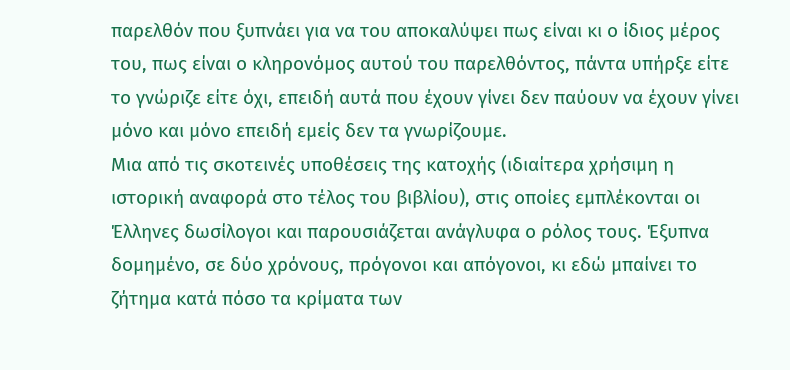παρελθόν που ξυπνάει για να του αποκαλύψει πως είναι κι ο ίδιος μέρος του, πως είναι ο κληρονόμος αυτού του παρελθόντος, πάντα υπήρξε είτε το γνώριζε είτε όχι, επειδή αυτά που έχουν γίνει δεν παύουν να έχουν γίνει μόνο και μόνο επειδή εμείς δεν τα γνωρίζουμε.
Μια από τις σκοτεινές υποθέσεις της κατοχής (ιδιαίτερα χρήσιμη η ιστορική αναφορά στο τέλος του βιβλίου), στις οποίες εμπλέκονται οι Έλληνες δωσίλογοι και παρουσιάζεται ανάγλυφα ο ρόλος τους. Έξυπνα δομημένο, σε δύο χρόνους, πρόγονοι και απόγονοι, κι εδώ μπαίνει το ζήτημα κατά πόσο τα κρίματα των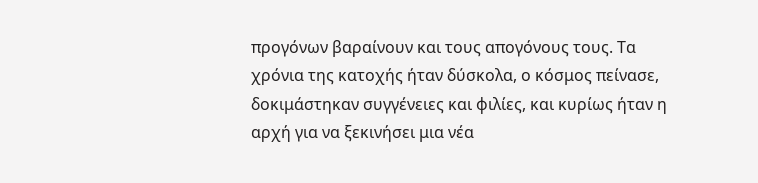προγόνων βαραίνουν και τους απογόνους τους. Τα χρόνια της κατοχής ήταν δύσκολα, ο κόσμος πείνασε, δοκιμάστηκαν συγγένειες και φιλίες, και κυρίως ήταν η αρχή για να ξεκινήσει μια νέα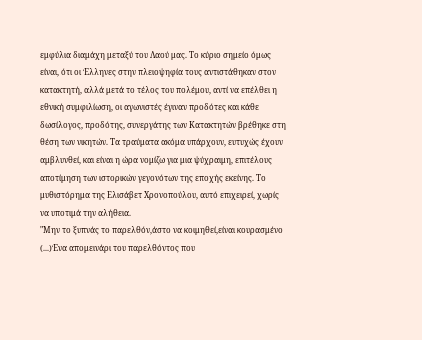εμφύλια διαμάχη μεταξύ του Λαού μας. Το κύριο σημείο όμως είναι, ότι οι Έλληνες στην πλειοψηφία τους αντιστάθηκαν στον κατακτητή, αλλά μετά το τέλος του πολέμου, αντί να επέλθει η εθνική συμφιλίωση, οι αγωνιστές έγιναν προδότες και κάθε δωσίλογος, προδότης, συνεργάτης των Κατακτητών βρέθηκε στη θέση των νικητών. Τα τραύματα ακόμα υπάρχουν, ευτυχώς έχουν αμβλυνθεί, και είναι η ώρα νομίζω για μια ψύχραιμη, επιτέλους αποτίμηση των ιστορικών γεγονότων της εποχής εκείνης. Το μυθιστόρημα της Ελισάβετ Χρονοπούλου, αυτό επιχειρεί, χωρίς να υποτιμά την αλήθεια.
"Μην το ξυπνάς το παρελθόν,άστο να κοιμηθεί,είναι κουρασμένο (...)Ένα απομεινάρι του παρελθόντος που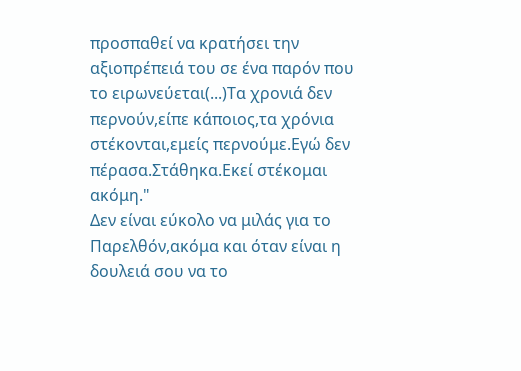προσπαθεί να κρατήσει την αξιοπρέπειά του σε ένα παρόν που το ειρωνεύεται(...)Τα χρονιά δεν περνούν,είπε κάποιος,τα χρόνια στέκονται,εμείς περνούμε.Εγώ δεν πέρασα.Στάθηκα.Εκεί στέκομαι ακόμη."
Δεν είναι εύκολο να μιλάς για το Παρελθόν,ακόμα και όταν είναι η δουλειά σου να το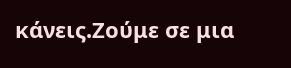κάνεις.Ζούμε σε μια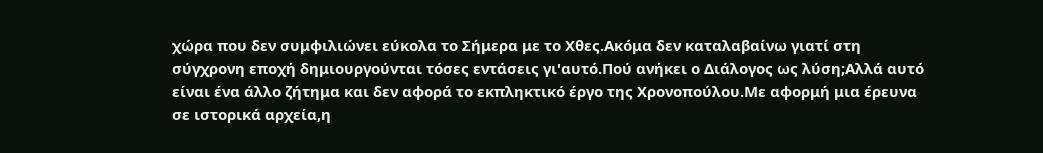χώρα που δεν συμφιλιώνει εύκολα το Σήμερα με το Χθες.Ακόμα δεν καταλαβαίνω γιατί στη σύγχρονη εποχή δημιουργούνται τόσες εντάσεις γι'αυτό.Πού ανήκει ο Διάλογος ως λύση;Αλλά αυτό είναι ένα άλλο ζήτημα και δεν αφορά το εκπληκτικό έργο της Χρονοπούλου.Με αφορμή μια έρευνα σε ιστορικά αρχεία,η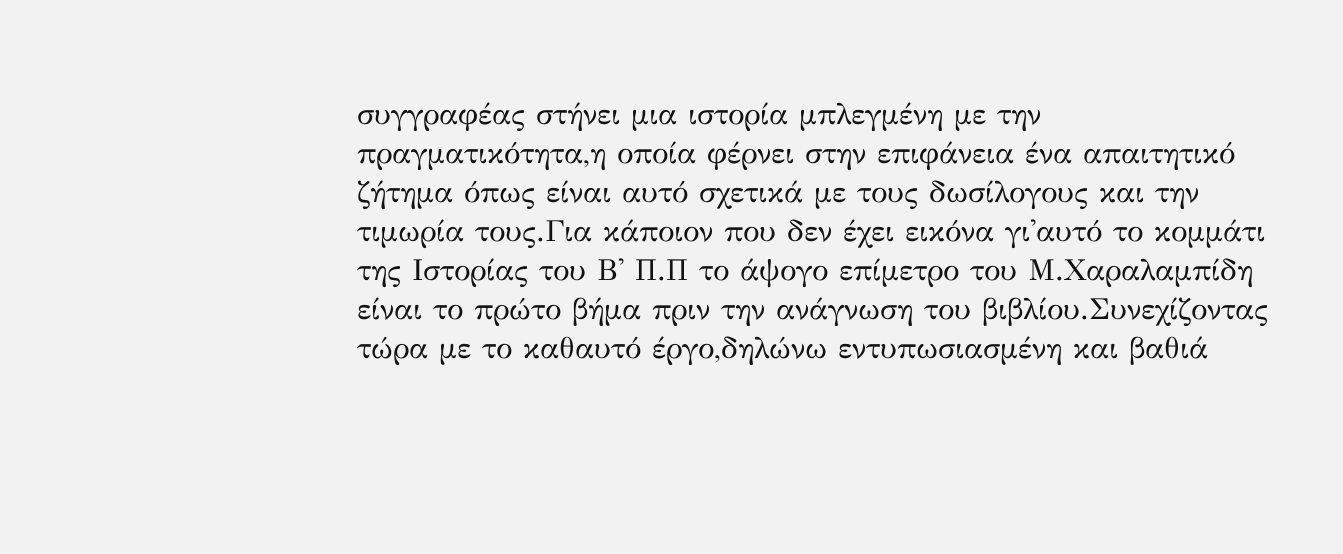συγγραφέας στήνει μια ιστορία μπλεγμένη με την πραγματικότητα,η οποία φέρνει στην επιφάνεια ένα απαιτητικό ζήτημα όπως είναι αυτό σχετικά με τους δωσίλογους και την τιμωρία τους.Για κάποιον που δεν έχει εικόνα γι'αυτό το κομμάτι της Ιστορίας του Β' Π.Π το άψογο επίμετρο του Μ.Χαραλαμπίδη είναι το πρώτο βήμα πριν την ανάγνωση του βιβλίου.Συνεχίζοντας τώρα με το καθαυτό έργο,δηλώνω εντυπωσιασμένη και βαθιά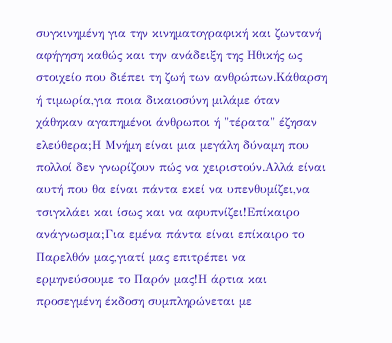συγκινημένη για την κινηματογραφική και ζωντανή αφήγηση καθώς και την ανάδειξη της Ηθικής ως στοιχείο που διέπει τη ζωή των ανθρώπων.Κάθαρση ή τιμωρία,για ποια δικαιοσύνη μιλάμε όταν χάθηκαν αγαπημένοι άνθρωποι ή "τέρατα" έζησαν ελεύθερα;Η Μνήμη είναι μια μεγάλη δύναμη που πολλοί δεν γνωρίζουν πώς να χειριστούν.Αλλά είναι αυτή που θα είναι πάντα εκεί να υπενθυμίζει,να τσιγκλάει και ίσως και να αφυπνίζει!Επίκαιρο ανάγνωσμα;Για εμένα πάντα είναι επίκαιρο το Παρελθόν μας,γιατί μας επιτρέπει να ερμηνεύσουμε το Παρόν μας!Η άρτια και προσεγμένη έκδοση συμπληρώνεται με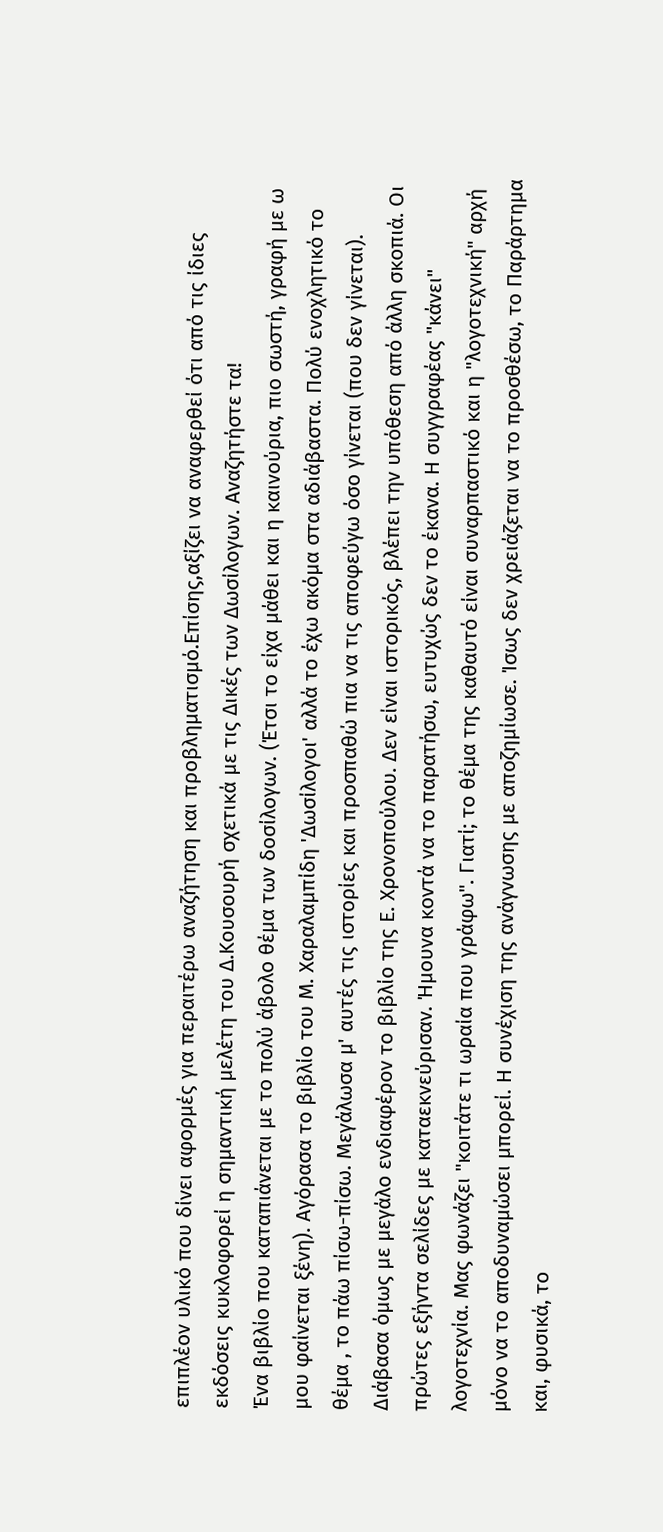επιπλέον υλικό που δίνει αφορμές για περαιτέρω αναζήτηση και προβληματισμό.Επίσης,αξίζει να αναφερθεί ότι από τις ίδιες εκδόσεις κυκλοφορεί η σημαντική μελέτη του Δ.Κουσουρή σχετικά με τις Δικές των Δωσίλογων. Αναζητήστε τα!
Ένα βιβλίο που καταπιάνεται με το πολύ άβολο θέμα των δοσίλογων. (Έτσι το είχα μάθει και η καινούρια, πιο σωστή, γραφή με ω μου φαίνεται ξένη). Αγόρασα το βιβλίο του Μ. Χαραλαμπίδη 'Δωσίλογοι' αλλά το έχω ακόμα στα αδιάβαστα. Πολύ ενοχλητικό το θέμα , το πάω πίσω-πίσω. Μεγάλωσα μ' αυτές τις ιστορίες και προσπαθώ πια να τις αποφεύγω όσο γίνεται (που δεν γίνεται). Διάβασα όμως με μεγάλο ενδιαφέρον το βιβλίο της Ε. Χρονοπούλου. Δεν είναι ιστορικός, βλέπει την υπόθεση από άλλη σκοπιά. Οι πρώτες εξήντα σελίδες με καταεκνεύρισαν. Ήμουνα κοντά να το παρατήσω, ευτυχώς δεν το έκανα. Η συγγραφέας "κάνει" λογοτεχνία. Μας φωνάζει "κοιτάτε τι ωραία που γράφω". Γιατί; το θέμα της καθαυτό είναι συναρπαστικό και η "λογοτεχνική" αρχή μόνο να το αποδυναμώσει μπορεί. Η συνέχιση της ανάγνωσης με αποζημίωσε. Ίσως δεν χρειάζεται να το προσθέσω, το Παράρτημα και, φυσικά, το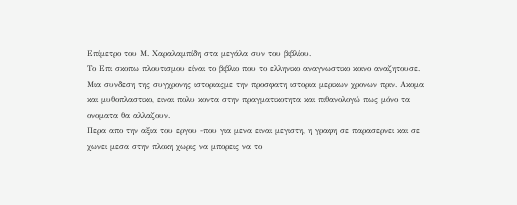Επίμετρο του Μ. Χαραλαμπίδη στα μεγάλα συν του βιβλίου.
Το Επι σκοπω πλουτισμου είναι το βιβλιο που το ελληνικο αναγνωστικο κοινο αναζητουσε. Μια συνδεση της συγχρονης ιστοριαςμε την προσφατη ιστορια μερικων χρονων πριν. Ακομα και μυθοπλαστικο, ειναι πολυ κοντα στην πραγματικοτητα και πιθανολογώ πως μόνο τα ονοματα θα αλλαζουν.
Περα απο την αξια του εργου -που για μενα ειναι μεγιστη, η γραφη σε παρασερνει και σε χωνει μεσα στην πλοκη χωρις να μπορεις να το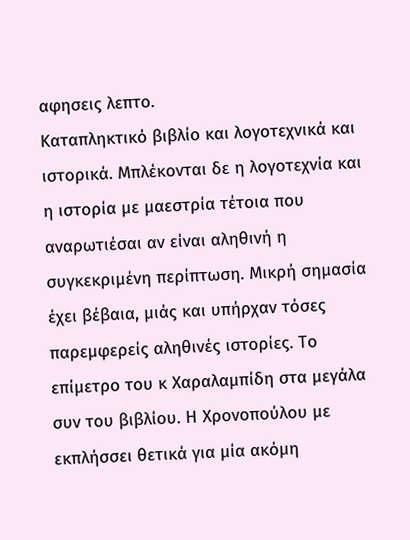αφησεις λεπτο.
Καταπληκτικό βιβλίο και λογοτεχνικά και ιστορικά. Μπλέκονται δε η λογοτεχνία και η ιστορία με μαεστρία τέτοια που αναρωτιέσαι αν είναι αληθινή η συγκεκριμένη περίπτωση. Μικρή σημασία έχει βέβαια, μιάς και υπήρχαν τόσες παρεμφερείς αληθινές ιστορίες. Το επίμετρο του κ Χαραλαμπίδη στα μεγάλα συν του βιβλίου. Η Χρονοπούλου με εκπλήσσει θετικά για μία ακόμη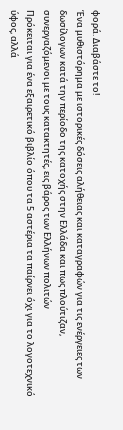φορά. Διαβάστε το!
Ένα μυθιστόρημα με ιστορικές δόσεις αλήθειας και καταγραφών για τις ενέργειες των δωσίλογων κατά την περίοδο της κατοχής στην Ελλάδα και πως πλούτιζαν, συνεργαζόμενοι με τους κατακτητές, εις βάρος των Ελλήνων πολιτών
Πρόκειται για ένα εξαιρετικό βιβλίο όπου τα 5 αστέρια τα παίρνει όχι για το λογοτεχνικό ύφος, αλλά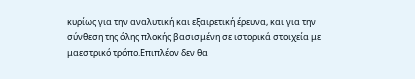κυρίως για την αναλυτική και εξαιρετική έρευνα, και για την σύνθεση της όλης πλοκής βασισμένη σε ιστορικά στοιχεία με μαεστρικό τρόπο.Επιπλέον δεν θα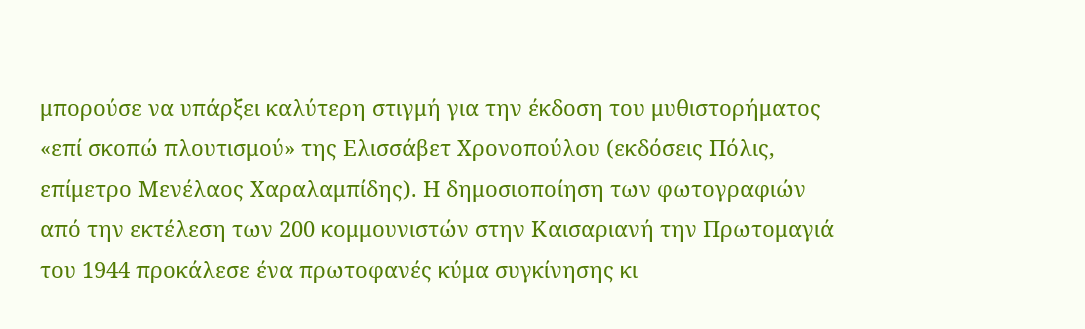μπορούσε να υπάρξει καλύτερη στιγμή για την έκδοση του μυθιστορήματος «επί σκοπώ πλουτισμού» της Ελισσάβετ Χρονοπούλου (εκδόσεις Πόλις, επίμετρο Μενέλαος Χαραλαμπίδης). Η δημοσιοποίηση των φωτογραφιών από την εκτέλεση των 200 κομμουνιστών στην Καισαριανή την Πρωτομαγιά του 1944 προκάλεσε ένα πρωτοφανές κύμα συγκίνησης κι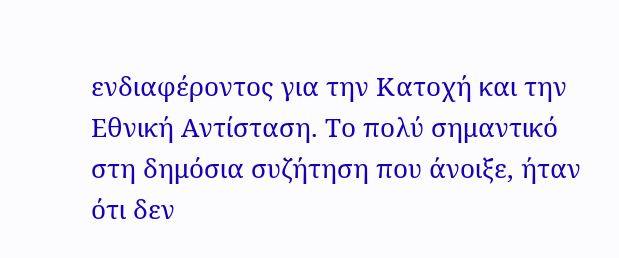ενδιαφέροντος για την Κατοχή και την Εθνική Αντίσταση. Το πολύ σημαντικό στη δημόσια συζήτηση που άνοιξε, ήταν ότι δεν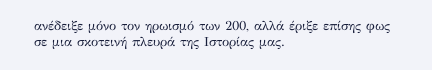ανέδειξε μόνο τον ηρωισμό των 200, αλλά έριξε επίσης φως σε μια σκοτεινή πλευρά της Ιστορίας μας.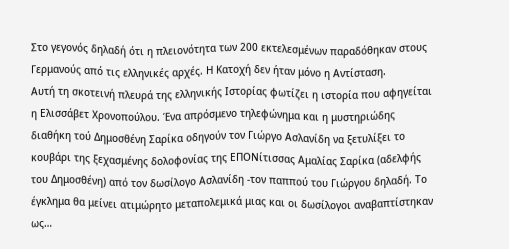Στο γεγονός δηλαδή ότι η πλειονότητα των 200 εκτελεσμένων παραδόθηκαν στους Γερμανούς από τις ελληνικές αρχές. Η Κατοχή δεν ήταν μόνο η Αντίσταση.
Αυτή τη σκοτεινή πλευρά της ελληνικής Ιστορίας φωτίζει η ιστορία που αφηγείται η Ελισσάβετ Χρονοπούλου. Ένα απρόσμενο τηλεφώνημα και η μυστηριώδης διαθήκη τού Δημοσθένη Σαρίκα οδηγούν τον Γιώργο Ασλανίδη να ξετυλίξει το κουβάρι της ξεχασμένης δολοφονίας της ΕΠΟΝίτισσας Αμαλίας Σαρίκα (αδελφής του Δημοσθένη) από τον δωσίλογο Ασλανίδη -τον παππού του Γιώργου δηλαδή. Το έγκλημα θα μείνει ατιμώρητο μεταπολεμικά μιας και οι δωσίλογοι αναβαπτίστηκαν ως…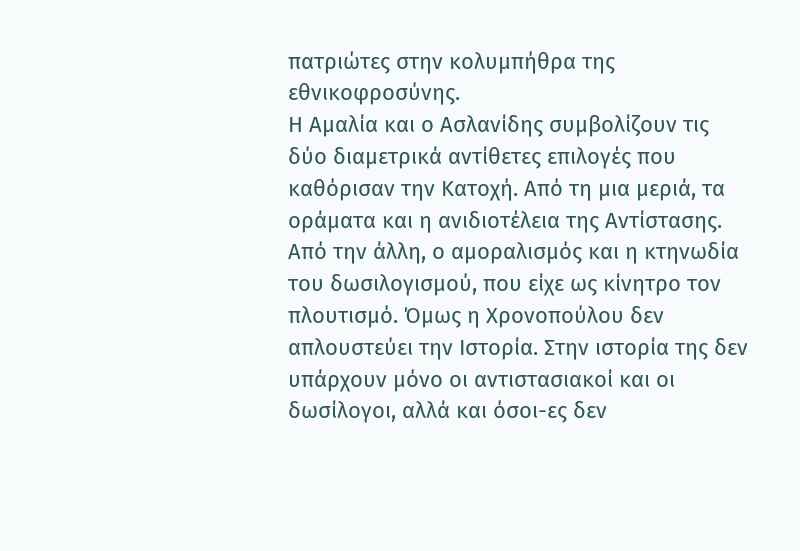πατριώτες στην κολυμπήθρα της εθνικοφροσύνης.
Η Αμαλία και ο Ασλανίδης συμβολίζουν τις δύο διαμετρικά αντίθετες επιλογές που καθόρισαν την Κατοχή. Από τη μια μεριά, τα οράματα και η ανιδιοτέλεια της Αντίστασης. Από την άλλη, ο αμοραλισμός και η κτηνωδία του δωσιλογισμού, που είχε ως κίνητρο τον πλουτισμό. Όμως η Χρονοπούλου δεν απλουστεύει την Ιστορία. Στην ιστορία της δεν υπάρχουν μόνο οι αντιστασιακοί και οι δωσίλογοι, αλλά και όσοι-ες δεν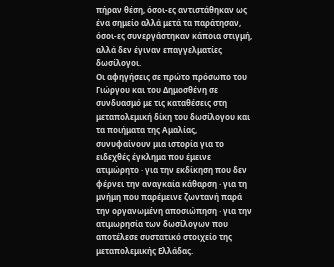πήραν θέση, όσοι-ες αντιστάθηκαν ως ένα σημείο αλλά μετά τα παράτησαν, όσοι-ες συνεργάστηκαν κάποια στιγμή, αλλά δεν έγιναν επαγγελματίες δωσίλογοι.
Οι αφηγήσεις σε πρώτο πρόσωπο του Γιώργου και του Δημοσθένη σε συνδυασμό με τις καταθέσεις στη μεταπολεμική δίκη του δωσίλογου και τα ποιήματα της Αμαλίας, συνυφαίνουν μια ιστορία για το ειδεχθές έγκλημα που έμεινε ατιμώρητο · για την εκδίκηση που δεν φέρνει την αναγκαία κάθαρση · για τη μνήμη που παρέμεινε ζωντανή παρά την οργανωμένη αποσιώπηση · για την ατιμωρησία των δωσίλογων που αποτέλεσε συστατικό στοιχείο της μεταπολεμικής Ελλάδας.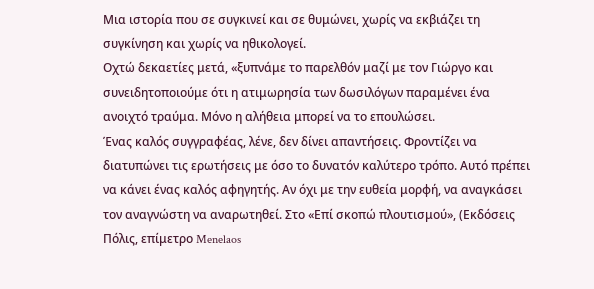Μια ιστορία που σε συγκινεί και σε θυμώνει, χωρίς να εκβιάζει τη συγκίνηση και χωρίς να ηθικολογεί.
Οχτώ δεκαετίες μετά, «ξυπνάμε το παρελθόν μαζί με τον Γιώργο και συνειδητοποιούμε ότι η ατιμωρησία των δωσιλόγων παραμένει ένα ανοιχτό τραύμα. Μόνο η αλήθεια μπορεί να το επουλώσει.
Ένας καλός συγγραφέας, λένε, δεν δίνει απαντήσεις. Φροντίζει να διατυπώνει τις ερωτήσεις με όσο το δυνατόν καλύτερο τρόπο. Αυτό πρέπει να κάνει ένας καλός αφηγητής. Αν όχι με την ευθεία μορφή, να αναγκάσει τον αναγνώστη να αναρωτηθεί. Στο «Επί σκοπώ πλουτισμού», (Εκδόσεις Πόλις, επίμετρο Menelaos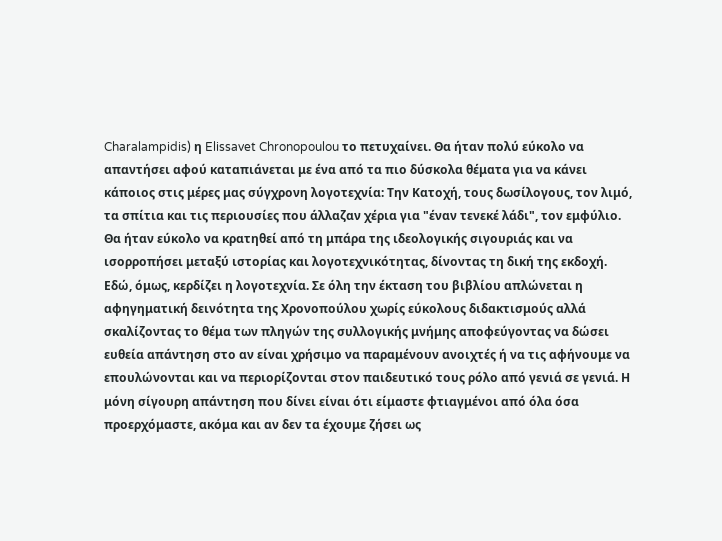Charalampidis) η Elissavet Chronopoulou το πετυχαίνει. Θα ήταν πολύ εύκολο να απαντήσει αφού καταπιάνεται με ένα από τα πιο δύσκολα θέματα για να κάνει κάποιος στις μέρες μας σύγχρονη λογοτεχνία: Την Κατοχή, τους δωσίλογους, τον λιμό, τα σπίτια και τις περιουσίες που άλλαζαν χέρια για "έναν τενεκέ λάδι", τον εμφύλιο. Θα ήταν εύκολο να κρατηθεί από τη μπάρα της ιδεολογικής σιγουριάς και να ισορροπήσει μεταξύ ιστορίας και λογοτεχνικότητας, δίνοντας τη δική της εκδοχή. Εδώ, όμως, κερδίζει η λογοτεχνία. Σε όλη την έκταση του βιβλίου απλώνεται η αφηγηματική δεινότητα της Χρονοπούλου χωρίς εύκολους διδακτισμούς αλλά σκαλίζοντας το θέμα των πληγών της συλλογικής μνήμης αποφεύγοντας να δώσει ευθεία απάντηση στο αν είναι χρήσιμο να παραμένουν ανοιχτές ή να τις αφήνουμε να επουλώνονται και να περιορίζονται στον παιδευτικό τους ρόλο από γενιά σε γενιά. Η μόνη σίγουρη απάντηση που δίνει είναι ότι είμαστε φτιαγμένοι από όλα όσα προερχόμαστε, ακόμα και αν δεν τα έχουμε ζήσει ως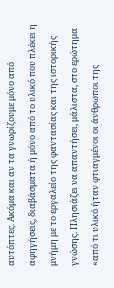αυτόπτες. Ακόμα και αν τα γνωρίζουμε μόνο από αφηγήσεις, διαβάσματα ή μόνο από το υλικό που πλέκει η μνήμη με το εργαλείο της φαντασίας και της ιστορικής γνώσης. Πλησιάζει να απαντήσει, μάλιστα, στο ερώτημα «από τι υλικό ήταν φτιαγμένοι οι άνθρωποι της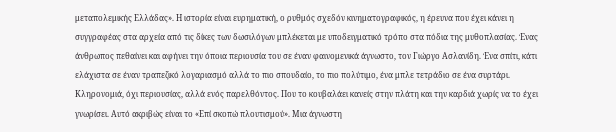μεταπολεμικής Ελλάδας». Η ιστορία είναι ευρηματική, ο ρυθμός σχεδόν κινηματογραφικός, η έρευνα που έχει κάνει η συγγραφέας στα αρχεία από τις δίκες των δωσιλόγων μπλέκεται με υποδειγματικό τρόπο στα πόδια της μυθοπλασίας. Ένας άνθρωπος πεθαίνει και αφήνει την όποια περιουσία του σε έναν φαινομενικά άγνωστο, τον Γιώργο Ασλανίδη. Ένα σπίτι, κάτι ελάχιστα σε έναν τραπεζικό λογαριασμό αλλά το πιο σπουδαίο, το πιο πολύτιμο, ένα μπλε τετράδιο σε ένα συρτάρι. Κληρονομιά, όχι περιουσίας, αλλά ενός παρελθόντος. Που το κουβαλάει κανείς στην πλάτη και την καρδιά χωρίς να το έχει γνωρίσει. Αυτό ακριβώς είναι το «Επί σκοπώ πλουτισμού». Μια άγνωστη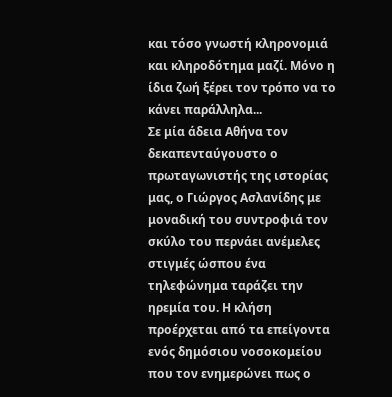και τόσο γνωστή κληρονομιά και κληροδότημα μαζί. Μόνο η ίδια ζωή ξέρει τον τρόπο να το κάνει παράλληλα...
Σε μία άδεια Αθήνα τον δεκαπενταύγουστο ο πρωταγωνιστής της ιστορίας μας, ο Γιώργος Ασλανίδης με μοναδική του συντροφιά τον σκύλο του περνάει ανέμελες στιγμές ώσπου ένα τηλεφώνημα ταράζει την ηρεμία του. Η κλήση προέρχεται από τα επείγοντα ενός δημόσιου νοσοκομείου που τον ενημερώνει πως ο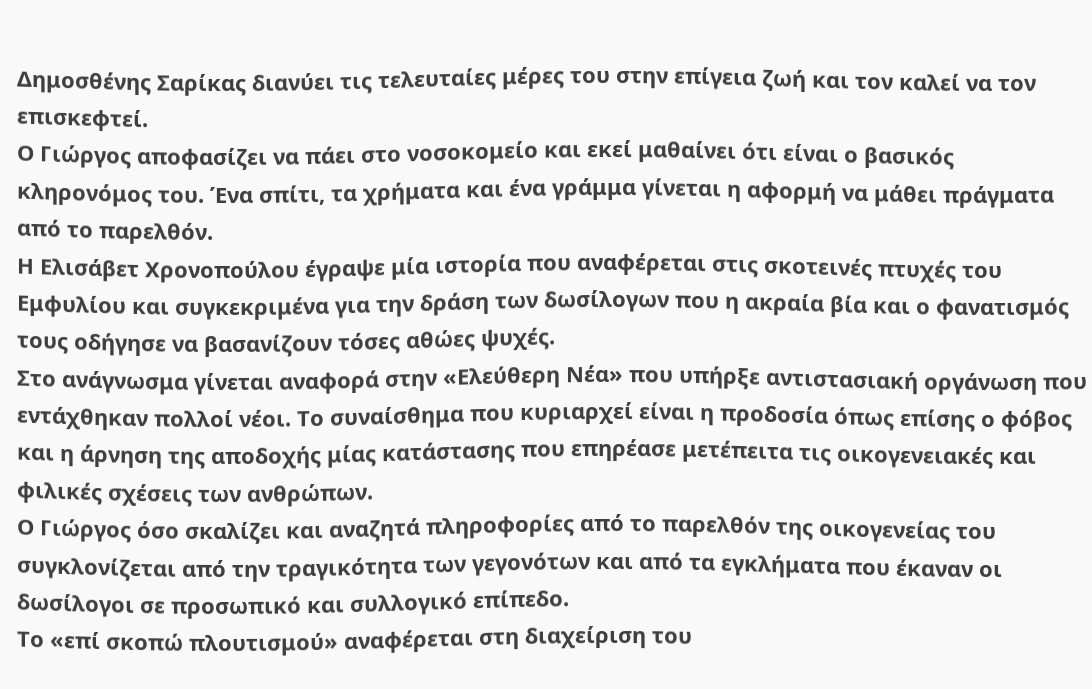Δημοσθένης Σαρίκας διανύει τις τελευταίες μέρες του στην επίγεια ζωή και τον καλεί να τον επισκεφτεί.
Ο Γιώργος αποφασίζει να πάει στο νοσοκομείο και εκεί μαθαίνει ότι είναι ο βασικός κληρονόμος του. Ένα σπίτι, τα χρήματα και ένα γράμμα γίνεται η αφορμή να μάθει πράγματα από το παρελθόν.
Η Ελισάβετ Χρονοπούλου έγραψε μία ιστορία που αναφέρεται στις σκοτεινές πτυχές του Εμφυλίου και συγκεκριμένα για την δράση των δωσίλογων που η ακραία βία και ο φανατισμός τους οδήγησε να βασανίζουν τόσες αθώες ψυχές.
Στο ανάγνωσμα γίνεται αναφορά στην «Ελεύθερη Νέα» που υπήρξε αντιστασιακή οργάνωση που εντάχθηκαν πολλοί νέοι. Το συναίσθημα που κυριαρχεί είναι η προδοσία όπως επίσης ο φόβος και η άρνηση της αποδοχής μίας κατάστασης που επηρέασε μετέπειτα τις οικογενειακές και φιλικές σχέσεις των ανθρώπων.
Ο Γιώργος όσο σκαλίζει και αναζητά πληροφορίες από το παρελθόν της οικογενείας του συγκλονίζεται από την τραγικότητα των γεγονότων και από τα εγκλήματα που έκαναν οι δωσίλογοι σε προσωπικό και συλλογικό επίπεδο.
Το «επί σκοπώ πλουτισμού» αναφέρεται στη διαχείριση του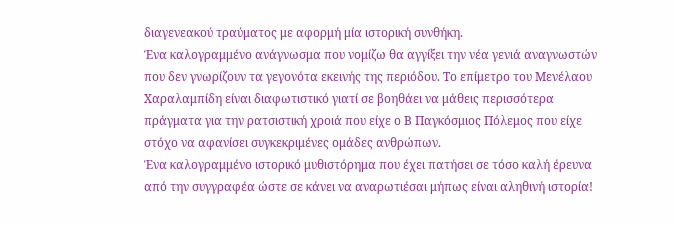διαγενεακού τραύματος με αφορμή μία ιστορική συνθήκη.
Ένα καλογραμμένο ανάγνωσμα που νομίζω θα αγγίξει την νέα γενιά αναγνωστών που δεν γνωρίζουν τα γεγονότα εκεινής της περιόδου. Το επίμετρο του Μενέλαου Χαραλαμπίδη είναι διαφωτιστικό γιατί σε βοηθάει να μάθεις περισσότερα πράγματα για την ρατσιστική χροιά που είχε ο Β Παγκόσμιος Πόλεμος που είχε στόχο να αφανίσει συγκεκριμένες ομάδες ανθρώπων.
Ένα καλογραμμένο ιστορικό μυθιστόρημα που έχει πατήσει σε τόσο καλή έρευνα από την συγγραφέα ώστε σε κάνει να αναρωτιέσαι μήπως είναι αληθινή ιστορία!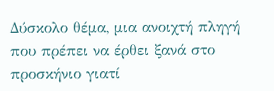Δύσκολο θέμα, μια ανοιχτή πληγή που πρέπει να έρθει ξανά στο προσκήνιο γιατί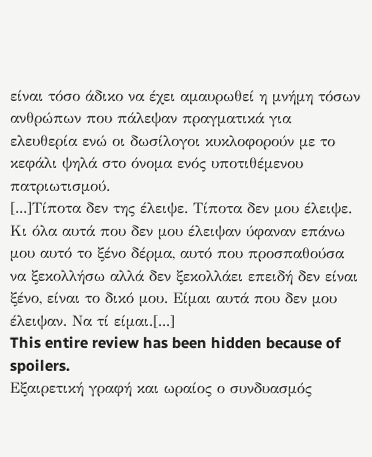είναι τόσο άδικο να έχει αμαυρωθεί η μνήμη τόσων ανθρώπων που πάλεψαν πραγματικά για ελευθερία ενώ οι δωσίλογοι κυκλοφορούν με το κεφάλι ψηλά στο όνομα ενός υποτιθέμενου πατριωτισμού.
[...]Τίποτα δεν της έλειψε. Τίποτα δεν μου έλειψε. Κι όλα αυτά που δεν μου έλειψαν ύφαναν επάνω μου αυτό το ξένο δέρμα, αυτό που προσπαθούσα να ξεκολλήσω αλλά δεν ξεκολλάει επειδή δεν είναι ξένο, είναι το δικό μου. Είμαι αυτά που δεν μου έλειψαν. Να τί είμαι.[...]
This entire review has been hidden because of spoilers.
Εξαιρετική γραφή και ωραίος ο συνδυασμός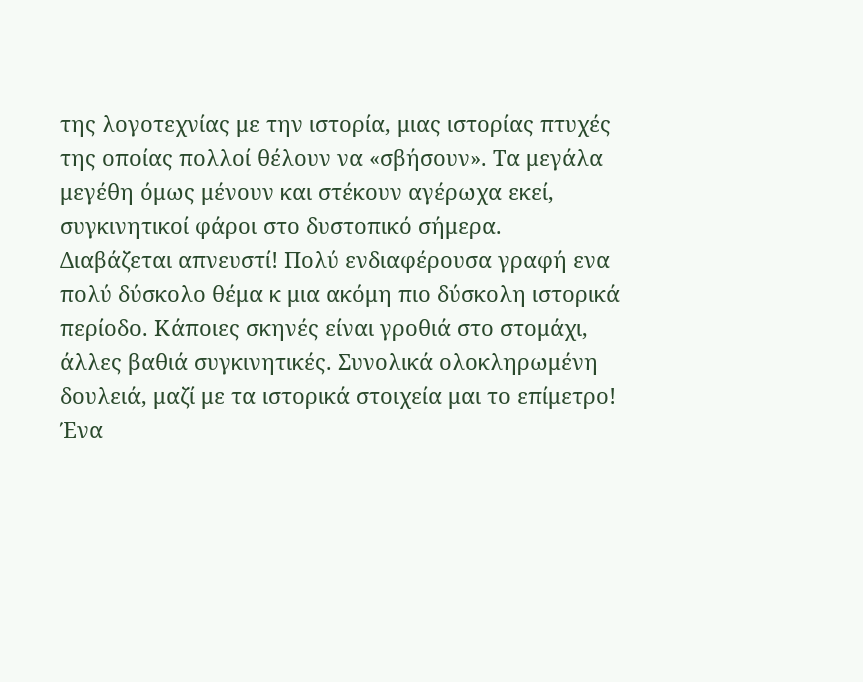της λογοτεχνίας με την ιστορία, μιας ιστορίας πτυχές της οποίας πολλοί θέλουν να «σβήσουν». Τα μεγάλα μεγέθη όμως μένουν και στέκουν αγέρωχα εκεί, συγκινητικοί φάροι στο δυστοπικό σήμερα.
Διαβάζεται απνευστί! Πολύ ενδιαφέρουσα γραφή ενα πολύ δύσκολο θέμα κ μια ακόμη πιο δύσκολη ιστορικά περίοδο. Κάποιες σκηνές είναι γροθιά στο στομάχι, άλλες βαθιά συγκινητικές. Συνολικά ολοκληρωμένη δουλειά, μαζί με τα ιστορικά στοιχεία μαι το επίμετρο!
Ένα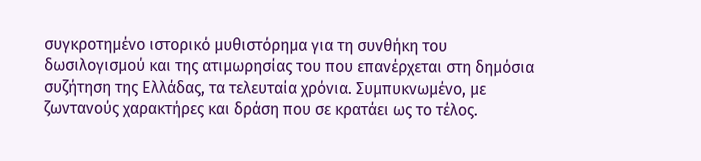συγκροτημένο ιστορικό μυθιστόρημα για τη συνθήκη του δωσιλογισμού και της ατιμωρησίας του που επανέρχεται στη δημόσια συζήτηση της Ελλάδας, τα τελευταία χρόνια. Συμπυκνωμένο, με ζωντανούς χαρακτήρες και δράση που σε κρατάει ως το τέλος.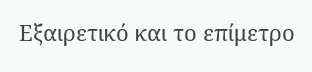Εξαιρετικό και το επίμετρο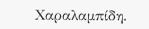Χαραλαμπίδη.